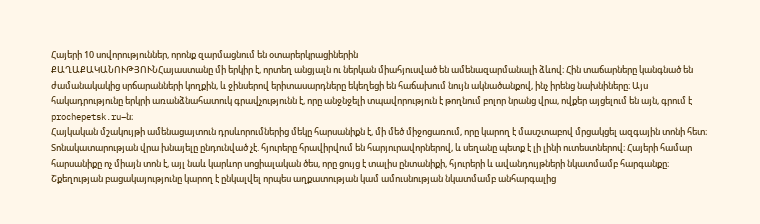Հայերի 10 սովորություններ, որոնք զարմացնում են օտարերկրացիներին
ՔԱՂԱՔԱԿԱՆՈՒԹՅՈՒՆՀայաստանը մի երկիր է, որտեղ անցյալն ու ներկան միահյուսված են ամենազարմանալի ձևով։ Հին տաճարները կանգնած են ժամանակակից սրճարանների կողքին, և ջինսերով երիտասարդները եկեղեցի են հաճախում նույն ակնածանքով, ինչ իրենց նախնիները։ Այս հակադրությունը երկրի առանձնահատուկ գրավչությունն է, որը անջնջելի տպավորություն է թողնում բոլոր նրանց վրա, ովքեր այցելում են այն, գրում է prochepetsk.ru–ն։
Հայկական մշակույթի ամենացայտուն դրսևորումներից մեկը հարսանիքն է, մի մեծ միջոցառում, որը կարող է մասշտաբով մրցակցել ազգային տոնի հետ։ Տոնակատարության վրա խնայելը ընդունված չէ. հյուրերը հրավիրվում են հարյուրավորներով, և սեղանը պետք է լի լինի ուտեստներով։ Հայերի համար հարսանիքը ոչ միայն տոն է, այլ նաև կարևոր սոցիալական ծես, որը ցույց է տալիս ընտանիքի, հյուրերի և ավանդույթների նկատմամբ հարգանքը։ Շքեղության բացակայությունը կարող է ընկալվել որպես աղքատության կամ ամուսնության նկատմամբ անհարգալից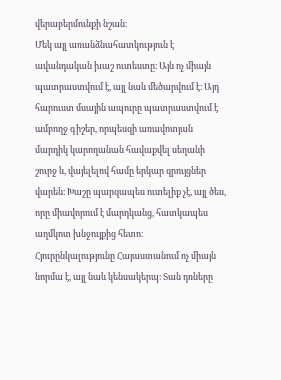վերաբերմունքի նշան։
Մեկ այլ առանձնահատկություն է ավանդական խաշ ուտեստը։ Այն ոչ միայն պատրաստվում է, այլ նաև մեծարվում է։ Այդ հարուստ մսային ապուրը պատրաստվում է ամբողջ գիշեր, որպեսզի առավոտյան մարդիկ կարողանան հավաքվել սեղանի շուրջ և, վայելելով համը երկար զրույցներ վարեն։ Խաշը պարզապես ուտելիք չէ, այլ ծես, որը միավորում է մարդկանց, հատկապես աղմկոտ խնջույքից հետո։
Հյուրընկալությունը Հայաստանում ոչ միայն նորմա է, այլ նաև կենսակերպ։ Տան դռները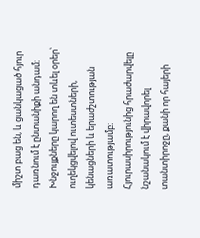միշտ բաց են, և ցանկացած հյուր դառնում է ընտանիքի անդամ։ Խնջույքները կարող են տևել օրեր՝ ուղեկցվելով ուտեստների, կենացների և երաժշտության առատությամբ։ Հյուրասիրությունից հրաժարվելը նշանակում է վիրավորել տանտիրոջը, քանի որ հայերի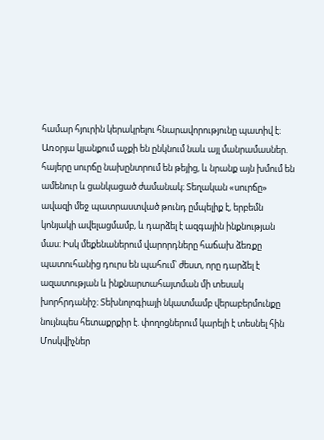համար հյուրին կերակրելու հնարավորությունը պատիվ է։
Առօրյա կյանքում աչքի են ընկնում նաև այլ մանրամասներ. հայերը սուրճը նախընտրում են թեյից, և նրանք այն խմում են ամենուր և ցանկացած ժամանակ։ Տեղական «սուրճը» ավազի մեջ պատրաստված թունդ ըմպելիք է, երբեմն կոնյակի ավելացմամբ, և դարձել է ազգային ինքնության մաս։ Իսկ մեքենաներում վարորդները հաճախ ձեռքը պատուհանից դուրս են պահում՝ ժեստ, որը դարձել է ազատության և ինքնարտահայտման մի տեսակ խորհրդանիշ։ Տեխնոլոգիայի նկատմամբ վերաբերմունքը նույնպես հետաքրքիր է. փողոցներում կարելի է տեսնել հին Մոսկվիչներ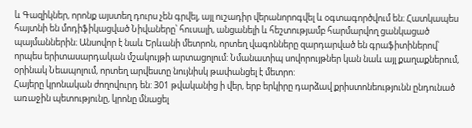և Գազիկներ, որոնք այստեղ դուրս չեն գրվել, այլ ուշադիր վերանորոգվել և օգտագործվում են։ Հատկապես հայտնի են մոդիֆիկացված Նիվաները՝ հուսալի, անցանելի և հեշտությամբ հարմարվող ցանկացած պայմաններին։ Անսովոր է նաև Երևանի մետրոն, որտեղ վագոնները զարդարված են գրաֆիտիներով՝ որպես երիտասարդական մշակույթի արտացոլում: Նմանատիպ սովորույթներ կան նաև այլ քաղաքներում, օրինակ Նեապոլում, որտեղ արվեստը նույնիսկ թափանցել է մետրո:
Հայերը կրոնական ժողովուրդ են: 301 թվականից ի վեր, երբ երկիրը դարձավ քրիստոնեությունն ընդունած առաջին պետությունը, կրոնը մնացել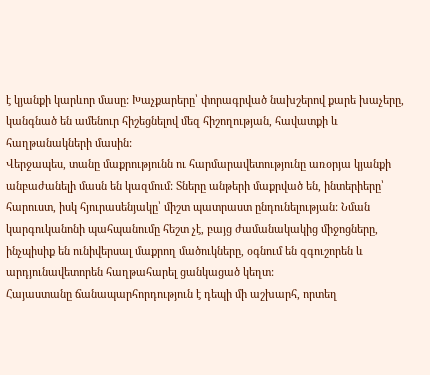է կյանքի կարևոր մասը: Խաչքարերը՝ փորագրված նախշերով քարե խաչերը, կանգնած են ամենուր հիշեցնելով մեզ հիշողության, հավատքի և հաղթանակների մասին:
Վերջապես, տանը մաքրությունն ու հարմարավետությունը առօրյա կյանքի անբաժանելի մասն են կազմում: Տները անթերի մաքրված են, ինտերիերը՝ հարուստ, իսկ հյուրասենյակը՝ միշտ պատրաստ ընդունելության: Նման կարգուկանոնի պահպանումը հեշտ չէ, բայց ժամանակակից միջոցները, ինչպիսիք են ունիվերսալ մաքրող մածուկները, օգնում են զգուշորեն և արդյունավետորեն հաղթահարել ցանկացած կեղտ:
Հայաստանը ճանապարհորդություն է դեպի մի աշխարհ, որտեղ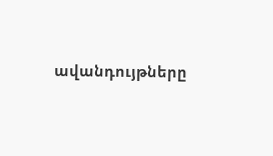ավանդույթները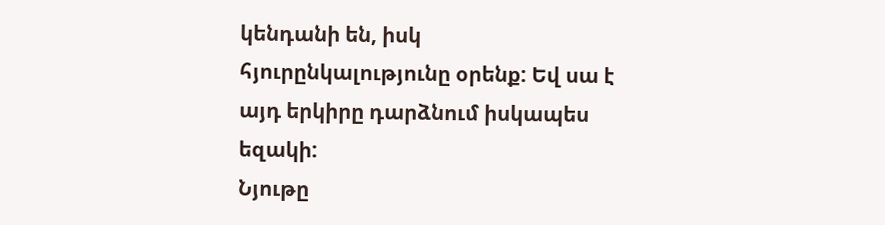կենդանի են, իսկ հյուրընկալությունը օրենք: Եվ սա է այդ երկիրը դարձնում իսկապես եզակի:
Նյութը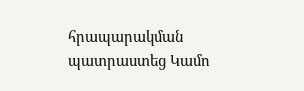հրապարակման պատրաստեց Կամո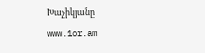Խաչիկյանը
www.1or.am